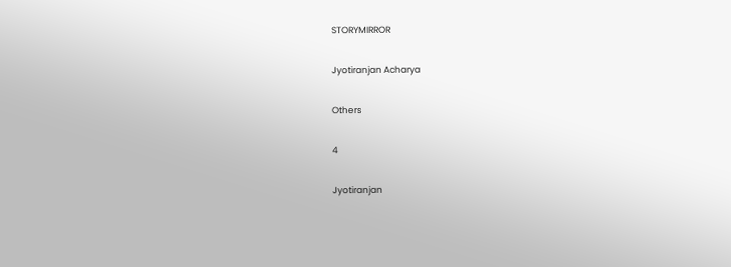STORYMIRROR

Jyotiranjan Acharya

Others

4

Jyotiranjan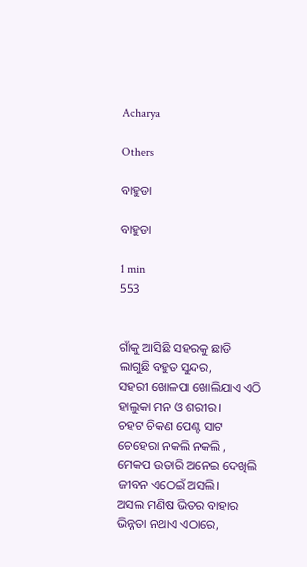Acharya

Others

ବାହୁଡା

ବାହୁଡା

1 min
553


ଗାଁକୁ ଆସିଛି ସହରକୁ ଛାଡି
ଲାଗୁଛି ବହୁତ ସୁନ୍ଦର,
ସହରୀ ଖୋଳପା ଖୋଲିଯାଏ ଏଠି
ହାଲୁକା ମନ ଓ ଶରୀର।
ଚହଟ ଚିକଣ ପେଣ୍ଟ ସାଟ
ଚେହେରା ନକଲି ନକଲି ,
ମେକପ ଉତାରି ଅନେଇ ଦେଖିଲି
ଜୀବନ ଏଠେଇଁ ଅସଲି।
ଅସଲ ମଣିଷ ଭିତର ବାହାର
ଭିନ୍ନତା ନଥାଏ ଏଠାରେ,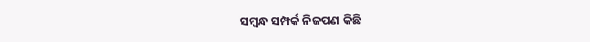ସମ୍ବନ୍ଧ ସମ୍ପର୍କ ନିଜପଣ କିଛି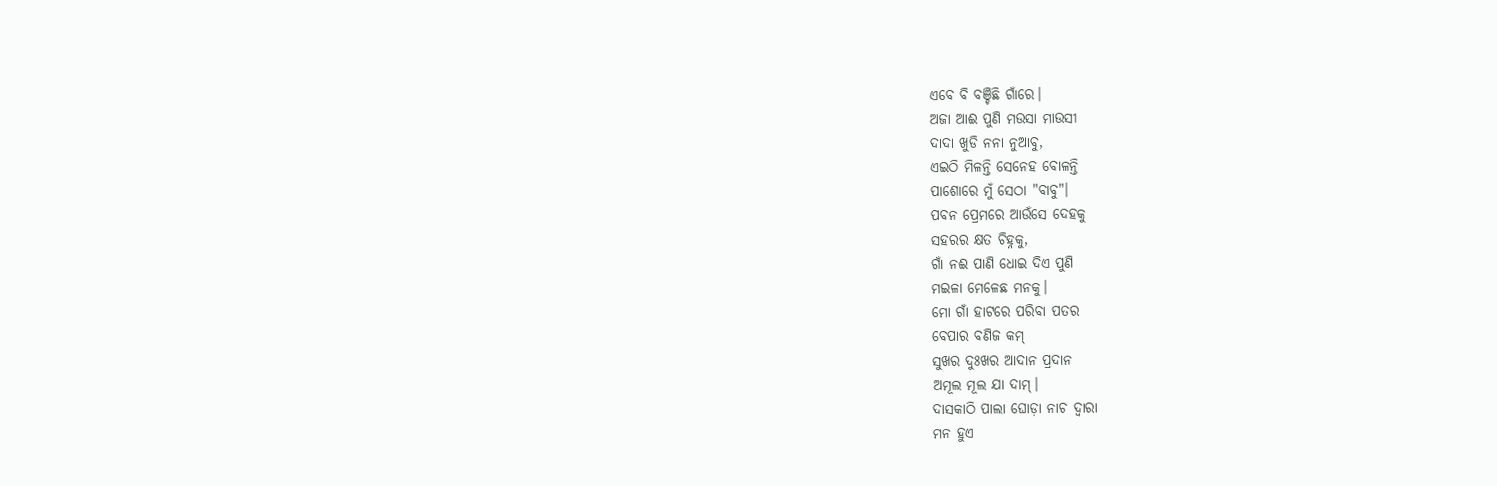ଏବେ ବି ବଞ୍ଚିଛି ଗାଁରେ।
ଅଜା ଆଈ ପୁଣି ମଉସା ମାଉସୀ
ଦାଦା ଖୁଡି ନନା ନୁଆବୁ,
ଏଇଠି ମିଳନ୍ତି ସେନେହ ବୋଳନ୍ତି
ପାଶୋରେ ମୁଁ ସେଠା "ବାବୁ"।
ପବନ ପ୍ରେମରେ ଆଉଁସେ ଦେହକୁ
ସହରର କ୍ଷତ ଚିହ୍ନକୁ,
ଗାଁ ନଈ ପାଣି ଧୋଇ ଦିଏ ପୁଣି
ମଇଳା ମେଳେଛ ମନକୁ।
ମୋ ଗାଁ ହାଟରେ ପରିବା ପତର
ବେପାର ବଣିଜ କମ୍
ସୁଖର ଦୁଃଖର ଆଦାନ ପ୍ରଦାନ
ଅମୂଲ ମୂଲ ଯା ଦାମ୍।
ଦାସକାଠି ପାଲା ଘୋଡ଼ା ନାଚ ଦ୍ଵାରା
ମନ ହୁଏ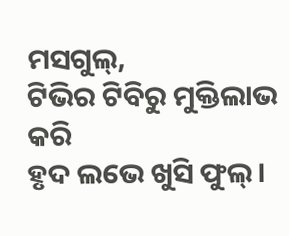ମସଗୁଲ୍,
ଟିଭିର ଟିବିରୁ ମୁକ୍ତିଲାଭ କରି
ହୃଦ ଲଭେ ଖୁସି ଫୁଲ୍।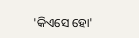'କିଏସେ ହୋ'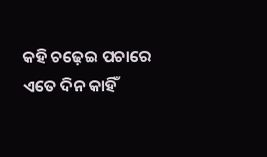କହି ଚଢ଼େଇ ପଚାରେ
ଏତେ ଦିନ କାହିଁ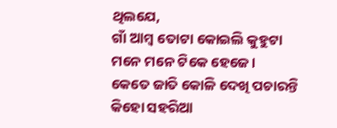ଥିଲଯେ,
ଗାଁ ଆମ୍ବ ତୋଟା କୋଇଲି କୁହୁଟା
ମନେ ମନେ ଟିକେ ହେଜେ।
କେତେ ଜାତି କୋଳି ଦେଖି ପଚାରନ୍ତି
କିହୋ ସହରିଆ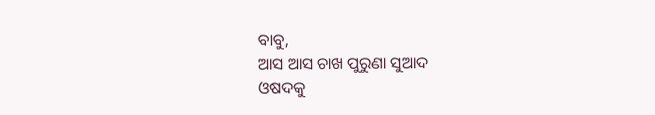ବାବୁ,
ଆସ ଆସ ଚାଖ ପୁରୁଣା ସୁଆଦ
ଓଷଦକୁ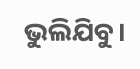ଭୁଲିଯିବୁ।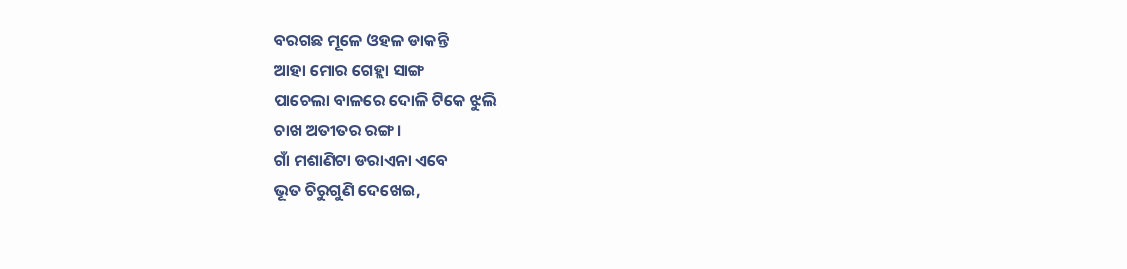ବରଗଛ ମୂଳେ ଓହଳ ଡାକନ୍ତି
ଆହା ମୋର ଗେ‌ହ୍ଲା ସାଙ୍ଗ
ପାଚେଲା ବାଳରେ ଦୋଳି ଟିକେ ଝୁଲି
ଚାଖ ଅତୀତର ରଙ୍ଗ।
ଗାଁ ମଶାଣିଟା ଡରାଏନା ଏବେ
ଭୂତ ଚିରୁଗୁଣି ଦେଖେଇ,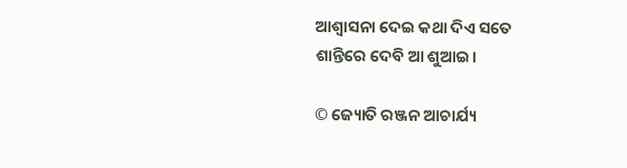ଆଶ୍ଵାସନା ଦେଇ କଥା ଦିଏ ସତେ
ଶାନ୍ତିରେ ଦେବି ଆ ଶୁଆଇ।

© ଜ୍ୟୋତି ରଞ୍ଜନ ଆଚାର୍ଯ୍ୟ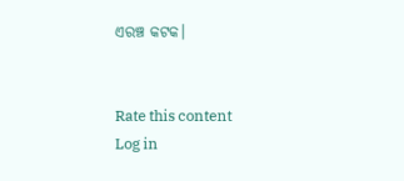ଏରଞ୍ଚ କଟକ।


Rate this content
Log in